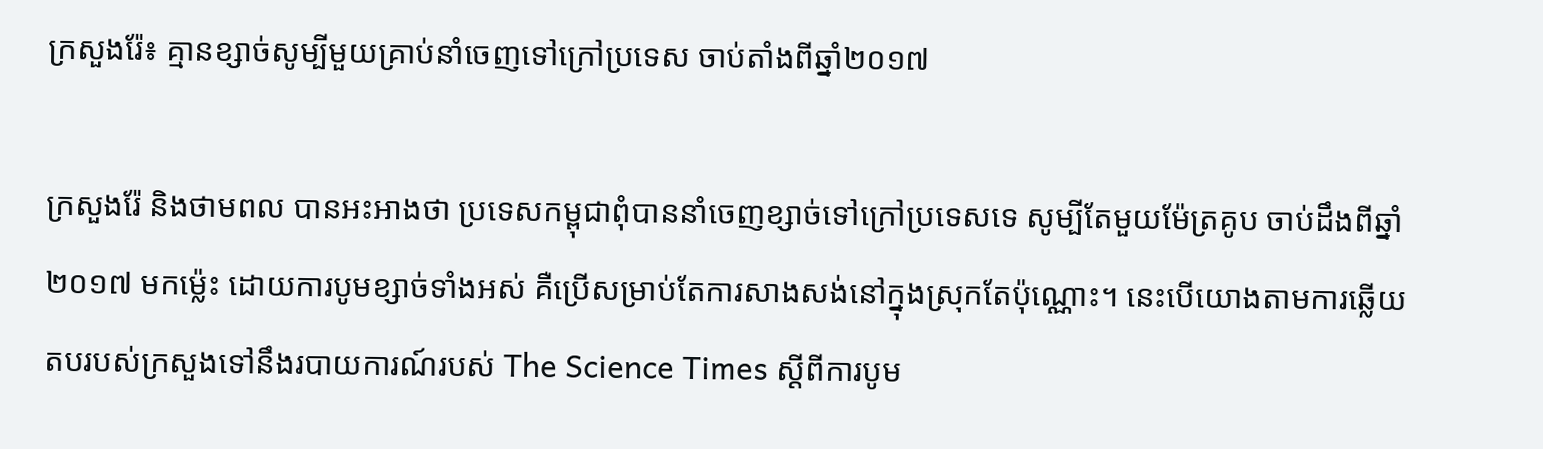ក្រសួងរ៉ែ៖ គ្មានខ្សាច់សូម្បីមួយគ្រាប់នាំចេញទៅក្រៅប្រទេស ចាប់តាំងពីឆ្នាំ២០១៧

ក្រសួងរ៉ែ និងថាមពល បានអះអាងថា ប្រទេសកម្ពុជាពុំបាននាំចេញខ្សាច់ទៅក្រៅប្រទេសទេ សូម្បីតែមួយម៉ែត្រគូប ចាប់ដឹងពីឆ្នាំ២០១៧ មកម៉្លេះ ដោយការបូមខ្សាច់ទាំងអស់ គឺប្រើសម្រាប់តែការសាងសង់នៅក្នុងស្រុកតែប៉ុណ្ណោះ។ នេះបើយោងតាមការឆ្លើយតបរបស់ក្រសួងទៅនឹងរបាយការណ៍របស់ The Science Times ស្ដីពីការបូម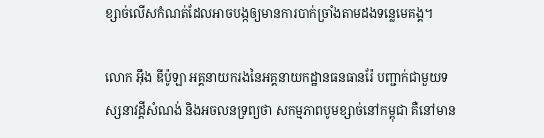ខ្សាច់លើសកំណត់ដែលអាចបង្កឲ្យមានការបាក់ច្រាំងតាមដងទន្លេមេគង្គ។

លោក អ៊ឹង ឌីប៉ូឡា អគ្គនាយករងនៃអគ្គនាយកដ្ឋានធនធានរ៉ែ បញ្ជាក់ជាមួយទស្សនាវដ្ដីសំណង់ និងអចលនទ្រព្យថា សកម្មភាពបូមខ្សាច់នៅកម្ពុជា គឺនៅមាន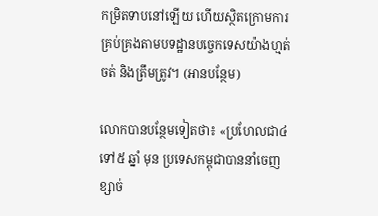កម្រិតទាបនៅឡើយ ហើយស្ថិតក្រោមការគ្រប់គ្រងតាមបទដ្ឋានបច្ចេកទេសយ៉ាងហ្មត់ចត់ និងត្រឹមត្រូវ។ (អានបន្ថែម)

លោកបានបន្ថែមទៀតថា៖ «ប្រហែលជា៤ ទៅ៥ ឆ្នាំ មុន ប្រទេសកម្ពុជាបាននាំចេញខ្សាច់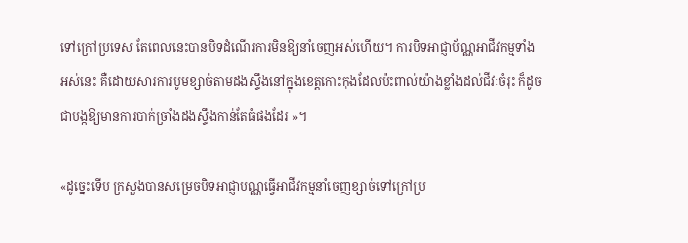ទៅក្រៅប្រទេស តែពេលនេះបានបិទដំណើរការមិនឱ្យនាំចេញអស់ហើយ។ ការបិទអាជ្ញាប័ណ្ណអាជីវកម្មទាំងអស់នេះ គឺដោយសារការបូមខ្សាច់តាមដងស្ទឹងនៅក្នុងខេត្តកោះកុងដែលប៉ះពាល់យ៉ាងខ្លាំងដល់ជីវៈចំរុះ ក៏ដូចជាបង្កឱ្យមានការបាក់ច្រាំងដងស្ទឹងកាន់តែធំផងដែរ »។

«ដូច្នេះទើប ក្រសួងបានសម្រេចបិទអាជ្ញាបណ្ណធ្វើអាជីវកម្មនាំចេញខ្សាច់ទៅក្រៅប្រ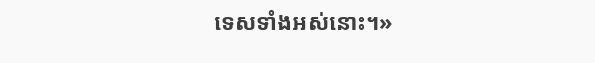ទេសទាំងអស់នោះ។»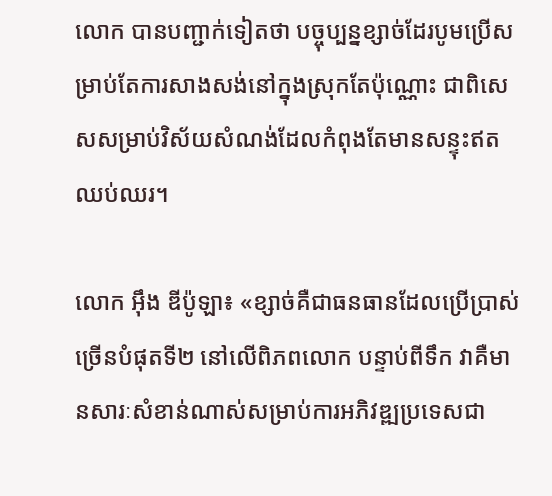លោក បានបញ្ជាក់ទៀតថា បច្ចុប្បន្នខ្សាច់ដែរបូមប្រើសម្រាប់តែការសាងសង់នៅក្នុងស្រុកតែប៉ុណ្ណោះ ជាពិសេសសម្រាប់វិស័យសំណង់ដែលកំពុងតែមានសន្ទុះឥតឈប់ឈរ។

លោក អ៊ឹង ឌីប៉ូឡា៖ «ខ្សាច់គឺជាធនធានដែលប្រើប្រាស់ច្រើនបំផុតទី២ នៅលើពិភពលោក បន្ទាប់ពីទឹក វាគឺមានសារៈសំខាន់ណាស់សម្រាប់ការអភិវឌ្ឍប្រទេសជា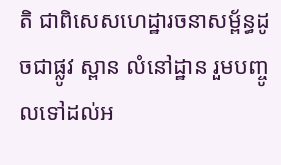តិ ជាពិសេសហេដ្ឋារចនាសម្ព័ន្ធដូចជាផ្លូវ ស្ពាន លំនៅដ្ឋាន រួមបញ្ចូលទៅដល់អ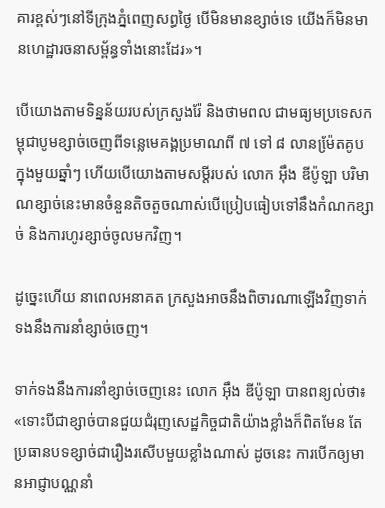គារខ្ពស់ៗនៅទីក្រុងភ្នំពេញសព្ធថ្ងៃ បើមិនមានខ្សាច់ទេ យើងក៏មិនមានហេដ្ឋារចនាសម្ព័ន្ធទាំងនោះដែរ»។

បើយោងតាមទិន្នន័យរបស់ក្រសួងរ៉ែ និងថាមពល ជាមធ្យមប្រទេសកម្ពុជាបូមខ្សាច់ចេញពីទន្លេមេគង្គប្រមាណពី ៧ ទៅ ៨ លានម៉ែ្រតគូប ក្នុងមួយឆ្នាំៗ ហើយបើយោងតាមសម្តីរបស់ លោក អ៊ឹង ឌីប៉ូឡា បរិមាណខ្សាច់នេះមានចំនួនតិចតួចណាស់បើប្រៀបធៀបទៅនឹងកំណកខ្សាច់ និងការហូរខ្សាច់ចូលមកវិញ។

ដូច្នេះហើយ នាពេលអនាគត ក្រសួងអាចនឹងពិចារណាឡើងវិញទាក់ទងនឹងការនាំខ្សាច់ចេញ។

ទាក់ទងនឹងការនាំខ្សាច់ចេញនេះ លោក អ៊ឹង ឌីប៉ូឡា បានពន្យល់ថា៖ «ទោះបីជាខ្សាច់បានជួយជំរុញសេដ្ឋកិច្ចជាតិយ៉ាងខ្លាំងក៏ពិតមែន តែប្រធានបទខ្សាច់ជារឿងរសើបមួយខ្លាំងណាស់ ដូចនេះ ការបើកឲ្យមានអាជ្ញាបណ្ណនាំ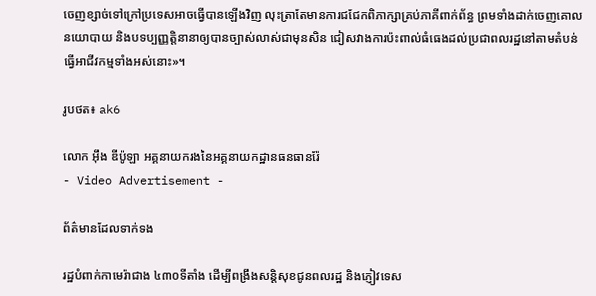ចេញខ្សាច់ទៅក្រៅប្រទេសអាចធ្វើបានឡើងវិញ លុះតា្រតែមានការជជែកពិភាក្សាគ្រប់ភាគីពាក់ព័ន្ធ ព្រមទាំងដាក់ចេញគោលនយោបាយ និងបទប្បញ្ញត្តិនានាឲ្យបានច្បាស់លាស់ជាមុនសិន ជៀសវាងការប៉ះពាល់ធំធេងដល់ប្រជាពលរដ្ឋនៅតាមតំបន់ធ្វើអាជីវកម្មទាំងអស់នោះ»។

រូបថត៖ ak6

លោក អ៊ឹង ឌីប៉ូឡា អគ្គនាយករងនៃអគ្គនាយកដ្ឋានធនធានរ៉ែ
- Video Advertisement -

ព័ត៌មានដែលទាក់ទង

រដ្ឋបំពាក់កាមេរ៉ាជាង ៤៣០ទីតាំង ដើម្បីពង្រឹងសន្តិសុខជូនពលរដ្ឋ និងភ្ញៀវទេស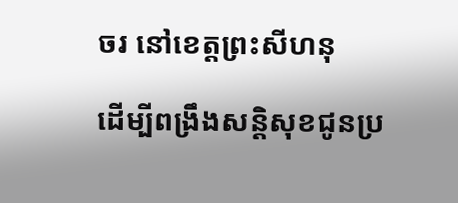ចរ នៅខេត្តព្រះសីហនុ

ដើម្បីពង្រឹងសន្តិសុខជូនប្រ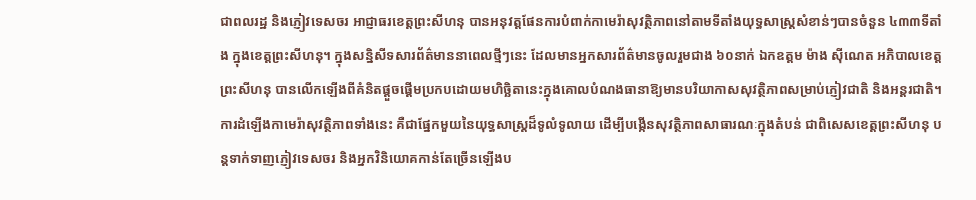ជាពលរដ្ឋ និងភ្ញៀវទេសចរ អាជ្ញាធរខេត្តព្រះសីហនុ បានអនុវត្តផែនការបំពាក់កាមេរ៉ាសុវត្ថិភាពនៅតាមទីតាំងយុទ្ធសាស្ត្រសំខាន់ៗបានចំនួន ៤៣៣ទីតាំង ក្នុងខេត្តព្រះសីហនុ។ ក្នុងសន្និសីទសារព័ត៌មាននាពេលថ្មីៗនេះ ដែលមានអ្នកសារព័ត៌មានចូលរួមជាង ៦០នាក់ ឯកឧត្តម ម៉ាង ស៊ីណេត អភិបាលខេត្តព្រះសីហនុ បានលើកឡើងពីគំនិតផ្តួចផ្តើមប្រកបដោយមហិច្ឆិតានេះក្នុងគោលបំណងធានាឱ្យមានបរិយាកាសសុវត្ថិភាពសម្រាប់ភ្ញៀវជាតិ និងអន្តរជាតិ។ ការដំឡើងកាមេរ៉ាសុវត្ថិភាពទាំងនេះ គឺជាផ្នែកមួយនៃយុទ្ធសាស្ត្រដ៏ទូលំទូលាយ ដើម្បីបង្កើនសុវត្ថិភាពសាធារណៈក្នុងតំបន់ ជាពិសេសខេត្តព្រះសីហនុ បន្តទាក់ទាញភ្ញៀវទេសចរ និងអ្នកវិនិយោគកាន់តែច្រើនឡើងប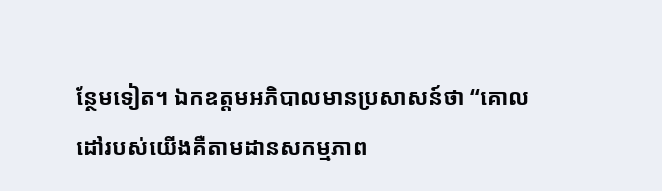ន្ថែមទៀត។ ឯកឧត្តមអភិបាលមានប្រសាសន៍ថា “គោលដៅរបស់យើងគឺតាមដានសកម្មភាព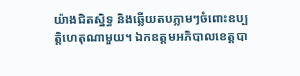យ៉ាងជិតស្និទ្ធ និងឆ្លើយតបភ្លាមៗចំពោះឧប្បត្តិហេតុណាមួយ។ ឯកឧត្តមអភិបាលខេត្តបា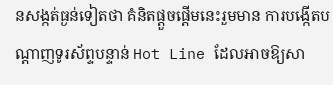នសង្កត់ធ្ងន់ទៀតថា គំនិតផ្តួចផ្តើមនេះរួមមាន ការបង្កើតបណ្តាញទូរស័ព្ទបន្ទាន់ Hot Line ដែលអាចឱ្យសា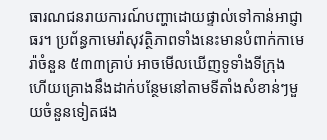ធារណជនរាយការណ៍បញ្ហាដោយផ្ទាល់ទៅកាន់អាជ្ញាធរ។ ប្រព័ន្ធកាមេរ៉ាសុវត្ថិភាពទាំងនេះមានបំពាក់កាមេរ៉ាចំនួន ៥៣៣គ្រាប់ អាចមើលឃើញទូទាំងទីក្រុង ហើយគ្រោងនឹងដាក់បន្ថែមនៅតាមទីតាំងសំខាន់ៗមួយចំនួនទៀតផង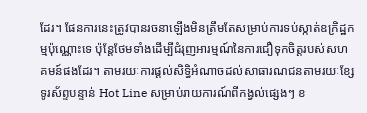ដែរ។ ផែនការនេះត្រូវបានរចនាឡើងមិនត្រឹមតែសម្រាប់ការទប់ស្កាត់ឧក្រិដ្ឋកម្មប៉ុណ្ណោះទេ ប៉ុន្តែថែមទាំងដើម្បីជំរុញអារម្មណ៍នៃការជឿទុកចិត្តរបស់សហគមន៍ផងដែរ។ តាមរយៈការផ្តល់សិទ្ធិអំណាចដល់សាធារណជនតាមរយៈខ្សែទូរស័ព្ទបន្ទាន់ Hot Line សម្រាប់រាយការណ៍ពីកង្វល់ផ្សេងៗ ខ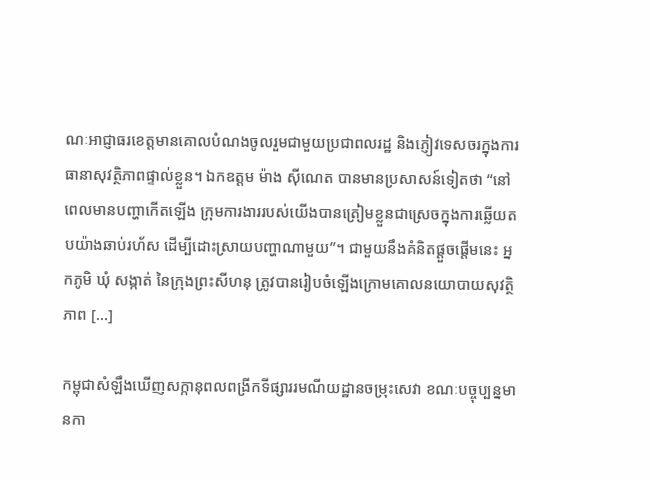ណៈអាជ្ញាធរខេត្តមានគោលបំណងចូលរួមជាមួយប្រជាពលរដ្ឋ និងភ្ញៀវទេសចរក្នុងការធានាសុវត្ថិភាពផ្ទាល់ខ្លួន។ ឯកឧត្តម ម៉ាង ស៊ីណេត បានមានប្រសាសន៍ទៀតថា “នៅពេលមានបញ្ហាកើតឡើង ក្រុមការងាររបស់យើងបានត្រៀមខ្លួនជាស្រេចក្នុងការឆ្លើយតបយ៉ាងឆាប់រហ័ស ដើម្បីដោះស្រាយបញ្ហាណាមួយ”។ ជាមួយនឹងគំនិតផ្តួចផ្តើមនេះ អ្នកភូមិ ឃុំ សង្កាត់ នៃក្រុងព្រះសីហនុ ត្រូវបានរៀបចំឡើងក្រោមគោលនយោបាយសុវត្ថិភាព […]

កម្ពុជាសំឡឹងឃើញសក្កានុពលពង្រីកទីផ្សាររមណីយដ្ឋានចម្រុះសេវា ខណៈបច្ចុប្បន្នមានកា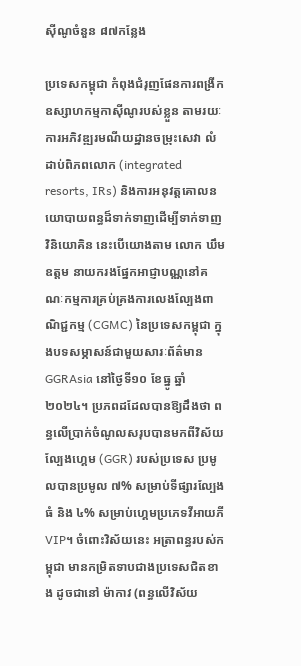ស៊ីណូចំនួន ៨៧កន្លែង

ប្រទេសកម្ពុជា កំពុងជំរុញផែនការពង្រីកឧស្សាហកម្មកាស៊ីណូរបស់ខ្លួន តាមរយៈការអភិវឌ្ឍរមណីយដ្ឋានចម្រុះសេវា លំដាប់ពិភពលោក (integrated resorts, IRs) និងការអនុវត្តគោលនយោបាយពន្ធដ៏ទាក់ទាញដើម្បីទាក់ទាញវិនិយោគិន នេះបើយោងតាម លោក ឃឹម ឧត្តម នាយករងផ្នែកអាជ្ញាបណ្ណនៅគណៈកម្មការគ្រប់គ្រងការលេងល្បែងពាណិជ្ជកម្ម (CGMC) នៃប្រទេសកម្ពុជា ក្នុងបទសម្ភាសន៍ជាមួយសារៈព័ត៌មាន GGRAsia នៅថ្ងៃទី១០ ខែធ្នូ ឆ្នាំ ២០២៤។ ប្រភពដដែលបានឱ្យដឹងថា ពន្ធលើប្រាក់ចំណូលសរុបបានមកពីវិស័យល្បែងហ្គេម (GGR) របស់ប្រទេស ប្រមូលបានប្រមូល ៧% សម្រាប់ទីផ្សារល្បែងធំ និង ៤% សម្រាប់ហ្គេមប្រភេទវីអាយភី VIP។ ចំពោះវិស័យនេះ អត្រាពន្ធរបស់កម្ពុជា មានកម្រិតទាបជាងប្រទេសជិតខាង ដូចជានៅ ម៉ាកាវ (ពន្ធលើវិស័យ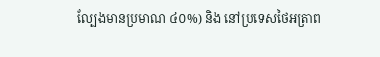ល្បែងមានប្រមាណ ៤០%) និង នៅប្រទេសថៃអត្រាព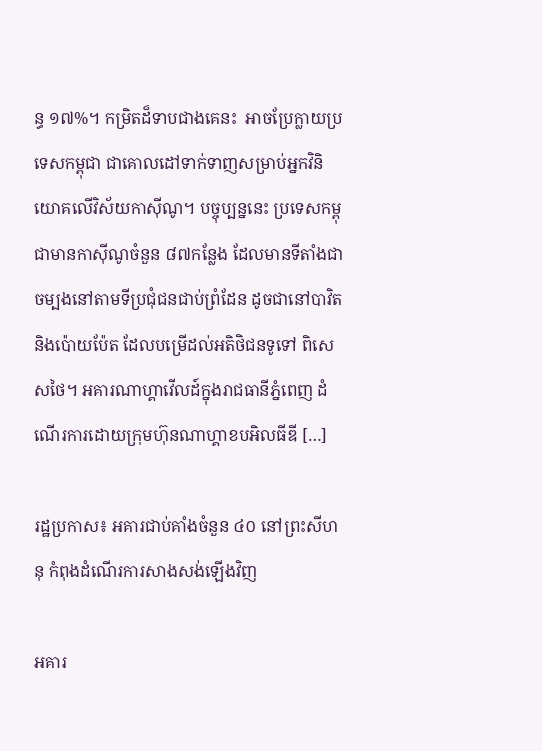ន្ធ ១៧%។ កម្រិតដ៏ទាបជាងគេនះ  អាចប្រែក្លាយប្រទេសកម្ពុជា ជាគោលដៅទាក់ទាញសម្រាប់អ្នកវិនិយោគលើវិស័យកាស៊ីណូ។ បច្ចុប្បន្ននេះ ប្រទេសកម្ពុជាមានកាស៊ីណូចំនួន ៨៧កន្លែង ដែលមានទីតាំងជាចម្បងនៅតាមទីប្រជុំជនជាប់ព្រំដែន ដូចជានៅបាវិត និងប៉ោយប៉ែត ដែលបម្រើដល់អតិថិជនទូទៅ ពិសេសថៃ។ អគារណាហ្គាវើលដ៍ក្នុងរាជធានីភ្នំពេញ ដំណើរការដោយក្រុមហ៊ុនណាហ្គាខបអិលធីឌី […]

រដ្ឋប្រកាស៖ អគារជាប់គាំងចំនួន ៤០ នៅព្រះសីហនុ កំពុងដំណើរការសាងសង់ឡើងវិញ

អគារ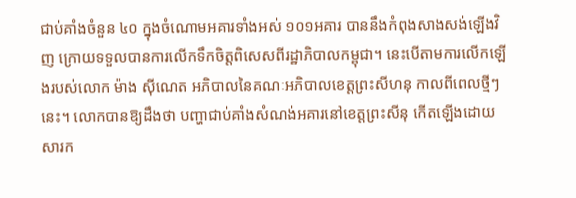ជាប់គាំងចំនួន ៤០ ក្នុងចំណោមអគារទាំងអស់ ១០១អគារ បាននឹងកំពុងសាងសង់ឡើងវិញ ក្រោយទទួលបានការលើកទឹកចិត្តពិសេសពីរដ្ឋាភិបាលកម្ពុជា។ នេះបើតាមការលើកឡើងរបស់លោក ម៉ាង ស៊ីណេត អភិបាលនៃគណៈអភិបាលខេត្តព្រះសីហនុ កាលពីពេលថ្មីៗនេះ។ លោកបានឱ្យដឹងថា បញ្ហាជាប់គាំងសំណង់អគារនៅខេត្តព្រះសីនុ កើតឡើងដោយសារក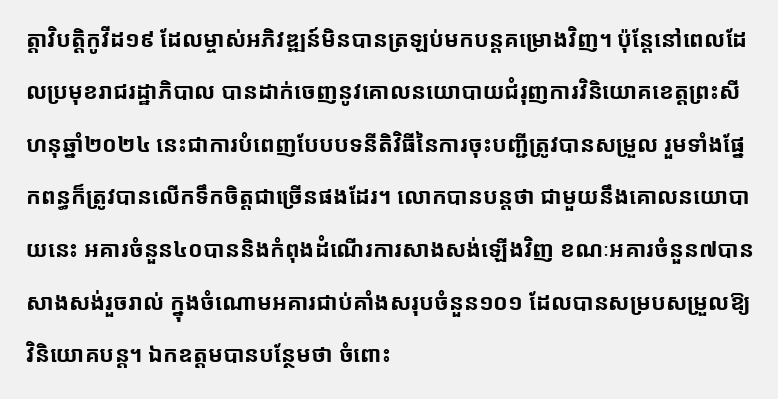ត្ដាវិបត្ដិកូវីដ១៩ ដែលម្ចាស់អភិវឌ្ឍន៍មិនបានត្រឡប់មកបន្ដគម្រោងវិញ។ ប៉ុន្ដែនៅពេលដែលប្រមុខរាជរដ្ឋាភិបាល បានដាក់ចេញនូវគោលនយោបាយជំរុញការវិនិយោគខេត្ដព្រះសីហនុឆ្នាំ២០២៤ នេះជាការបំពេញបែបបទនីតិវិធីនៃការចុះបញ្ជីត្រូវបានសម្រួល រួមទាំងផ្នែកពន្ធក៏ត្រូវបានលើកទឹកចិត្ដជាច្រើនផងដែរ។ លោកបានបន្តថា ជាមួយនឹងគោលនយោបាយនេះ អគារចំនួន៤០បាននិងកំពុងដំណើរការសាងសង់ឡើងវិញ ខណៈអគារចំនួន៧បានសាងសង់រួចរាល់ ក្នុងចំណោមអគារជាប់គាំងសរុបចំនួន១០១ ដែលបានសម្របសម្រួលឱ្យវិនិយោគបន្ត។ ឯកឧត្តមបានបន្ថែមថា ចំពោះ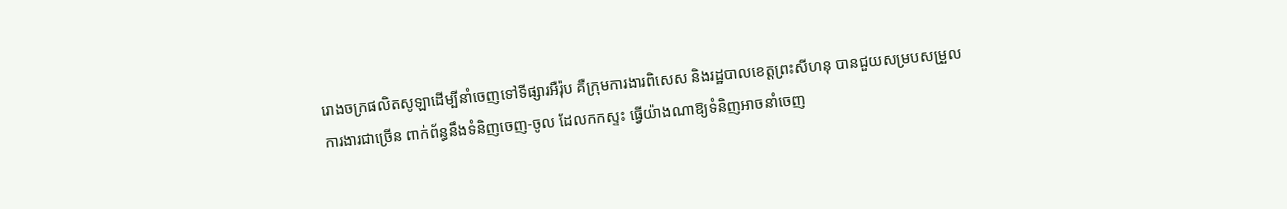រោងចក្រផលិតសូឡាដើម្បីនាំចេញទៅទីផ្សារអឺរ៉ុប គឺក្រុមការងារពិសេស និងរដ្ឋបាលខេត្តព្រះសីហនុ បានជួយសម្របសម្រួលការងារជាច្រើន ពាក់ព័ន្ធនឹងទំនិញចេញ-ចូល ដែលកកស្ទះ ធ្វើយ៉ាងណាឱ្យទំនិញអាចនាំចេញ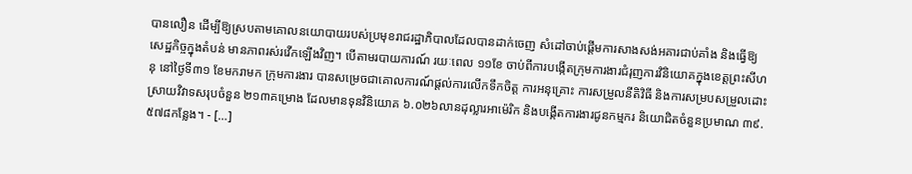បានលឿន ដើម្បីឱ្យស្របតាមគោលនយោបាយរបស់ប្រមុខរាជរដ្ឋាភិបាលដែលបានដាក់ចេញ សំដៅចាប់ផ្តើមការសាងសង់អគារជាប់គាំង និងធ្វើឱ្យសេដ្ឋកិច្ចក្នុងតំបន់ មានភាពរស់រវើកឡើងវិញ។ បើតាមរបាយការណ៍ រយៈពេល ១១ខែ ចាប់ពីការបង្កើតក្រុមការងារជំរុញការវិនិយោគក្នុងខេត្តព្រះសីហនុ នៅថ្ងៃទី៣១ ខែមករាមក ក្រុមការងារ បានសម្រេចជាគោលការណ៍ផ្ដល់ការលើកទឹកចិត្ត ការអនុគ្រោះ ការសម្រួលនីតិវិធី និងការសម្របសម្រួលដោះស្រាយវិវាទសរុបចំនួន ២១៣គម្រោង ដែលមានទុនវិនិយោគ ៦.០២៦លានដុល្លារអាម៉េរិក និងបង្កើតការងារជូនកម្មករ និយោជិតចំនួនប្រមាណ ៣៩.៥៧៨កន្លែង។ - […]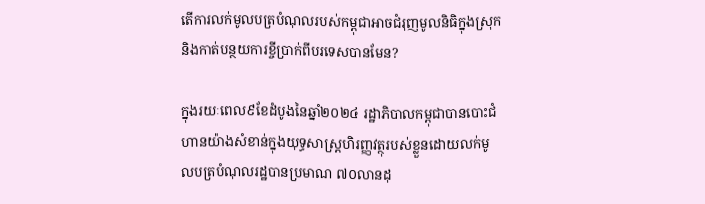តើការលក់មូលបត្របំណុលរបស់កម្ពុជាអាចជំរុញមូលនិធិក្នុងស្រុក និងកាត់បន្ថយការខ្ចីប្រាក់ពីបរទេសបានមែន?

ក្នុងរយៈពេល៩ខែដំបូងនៃឆ្នាំ២០២៤ រដ្ឋាភិបាលកម្ពុជាបានបោះជំហានយ៉ាងសំខាន់ក្នុងយុទ្ធសាស្រ្តហិរញ្ញវត្ថុរបស់ខ្លួនដោយលក់មូលបត្របំណុលរដ្ឋបានប្រមាណ ៧០លានដុ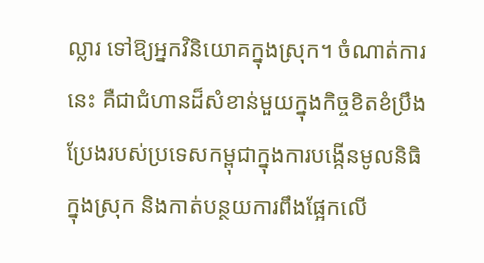ល្លារ ទៅឱ្យអ្នកវិនិយោគក្នុងស្រុក។ ចំណាត់ការនេះ គឺជាជំហានដ៏សំខាន់មួយក្នុងកិច្ចខិតខំប្រឹងប្រែងរបស់ប្រទេសកម្ពុជាក្នុងការបង្កើនមូលនិធិក្នុងស្រុក និងកាត់បន្ថយការពឹងផ្អែកលើ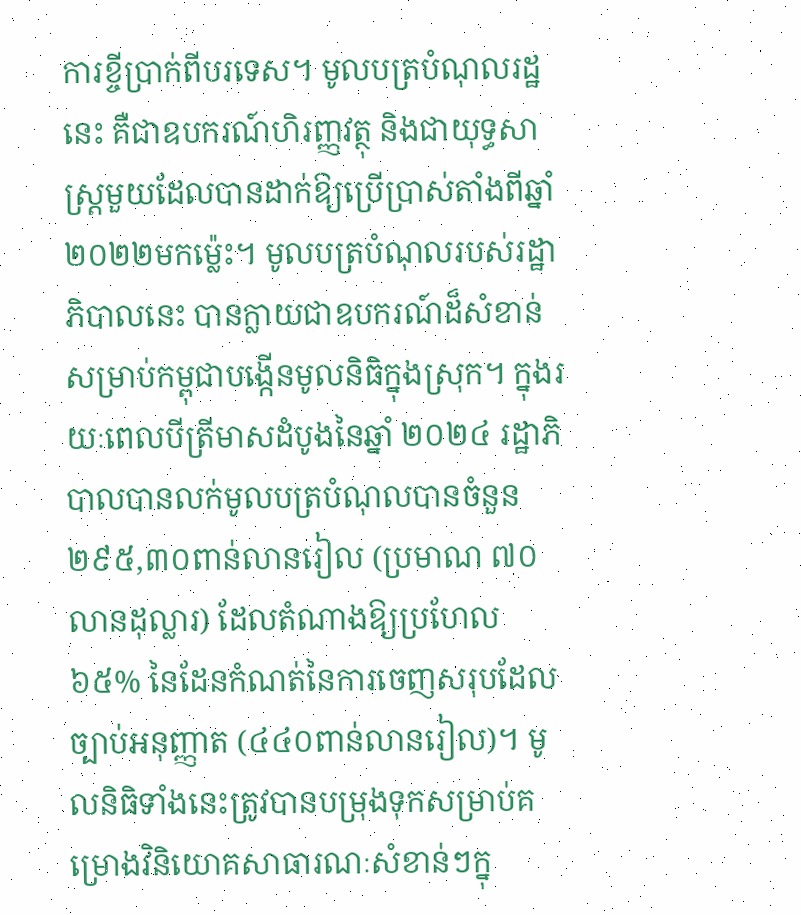ការខ្ចីប្រាក់ពីបរទេស។ មូលបត្របំណុលរដ្ឋនេះ គឺជាឧបករណ៍ហិរញ្ញវត្ថុ និងជាយុទ្ធសាស្ត្រមួយដែលបានដាក់ឱ្យប្រើប្រាស់តាំងពីឆ្នាំ២០២២មកម្ល៉េះ។ មូលបត្របំណុលរបស់រដ្ឋាភិបាលនេះ បានក្លាយជាឧបករណ៍ដ៏សំខាន់សម្រាប់កម្ពុជាបង្កើនមូលនិធិក្នុងស្រុក។ ក្នុងរយៈពេលបីត្រីមាសដំបូងនៃឆ្នាំ ២០២៤ រដ្ឋាភិបាលបានលក់មូលបត្របំណុលបានចំនួន ២៩៥,៣០ពាន់លានរៀល (ប្រមាណ ៧០លានដុល្លារ) ដែលតំណាងឱ្យប្រហែល ៦៥% នៃដែនកំណត់នៃការចេញសរុបដែលច្បាប់អនុញ្ញាត (៤៤០ពាន់លានរៀល)។ មូលនិធិទាំងនេះត្រូវបានបម្រុងទុកសម្រាប់គម្រោងវិនិយោគសាធារណៈសំខាន់ៗក្នុ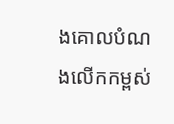ងគោលបំណងលើកកម្ពស់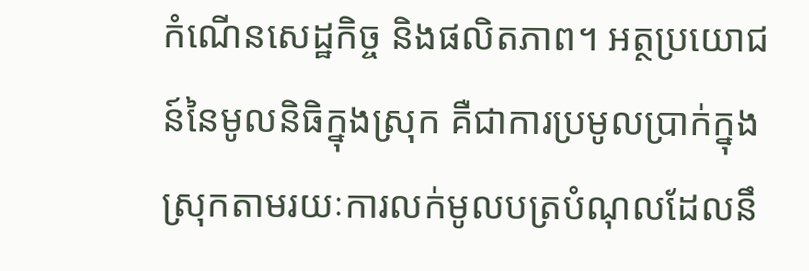កំណើនសេដ្ឋកិច្ច និងផលិតភាព។ អត្ថប្រយោជន៍នៃមូលនិធិក្នុងស្រុក គឺជាការប្រមូលប្រាក់ក្នុងស្រុកតាមរយៈការលក់មូលបត្របំណុលដែលនឹ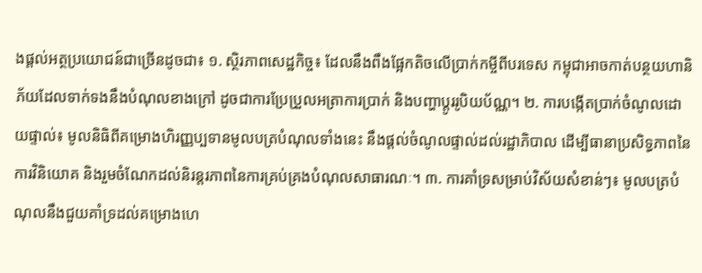ងផ្តល់អត្ថប្រយោជន៍ជាច្រើនដូចជា៖ ១. ស្ថិរភាពសេដ្ឋកិច្ច៖ ដែលនឹងពឹងផ្អែកតិចលើប្រាក់កម្ចីពីបរទេស កម្ពុជាអាចកាត់បន្ថយហានិភ័យដែលទាក់ទងនឹងបំណុលខាងក្រៅ ដូចជាការប្រែប្រួលអត្រាការប្រាក់ និងបញ្ហាប្តូររូបិយប័ណ្ណ។ ២. ការបង្កើតប្រាក់ចំណូលដោយផ្ទាល់៖ មូលនិធិពីគម្រោងហិរញ្ញប្បទានមូលបត្របំណុលទាំងនេះ នឹងផ្តល់ចំណូលផ្ទាល់ដល់រដ្ឋាភិបាល ដើម្បីធានាប្រសិទ្ធភាពនៃការវិនិយោគ និងរួមចំណែកដល់និរន្តរភាពនៃការគ្រប់គ្រងបំណុលសាធារណៈ។ ៣. ការគាំទ្រសម្រាប់វិស័យសំខាន់ៗ៖ មូលបត្របំណុលនឹងជួយគាំទ្រដល់គម្រោងហេ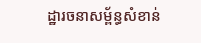ដ្ឋារចនាសម្ព័ន្ធសំខាន់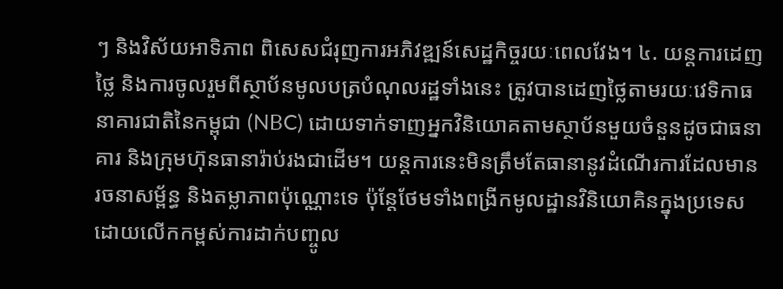ៗ និងវិស័យអាទិភាព ពិសេសជំរុញការអភិវឌ្ឍន៍សេដ្ឋកិច្ចរយៈពេលវែង។ ៤. យន្តការដេញថ្លៃ និងការចូលរួមពីស្ថាប័នមូលបត្របំណុលរដ្ឋទាំងនេះ ត្រូវបានដេញថ្លៃតាមរយៈវេទិកាធនាគារជាតិនៃកម្ពុជា (NBC) ដោយទាក់ទាញអ្នកវិនិយោគតាមស្ថាប័នមួយចំនួនដូចជាធនាគារ និងក្រុមហ៊ុនធានារ៉ាប់រងជាដើម។ យន្តការនេះមិនត្រឹមតែធានានូវដំណើរការដែលមានរចនាសម្ព័ន្ធ និងតម្លាភាពប៉ុណ្ណោះទេ ប៉ុន្តែថែមទាំងពង្រីកមូលដ្ឋានវិនិយោគិនក្នុងប្រទេស ដោយលើកកម្ពស់ការដាក់បញ្ចូល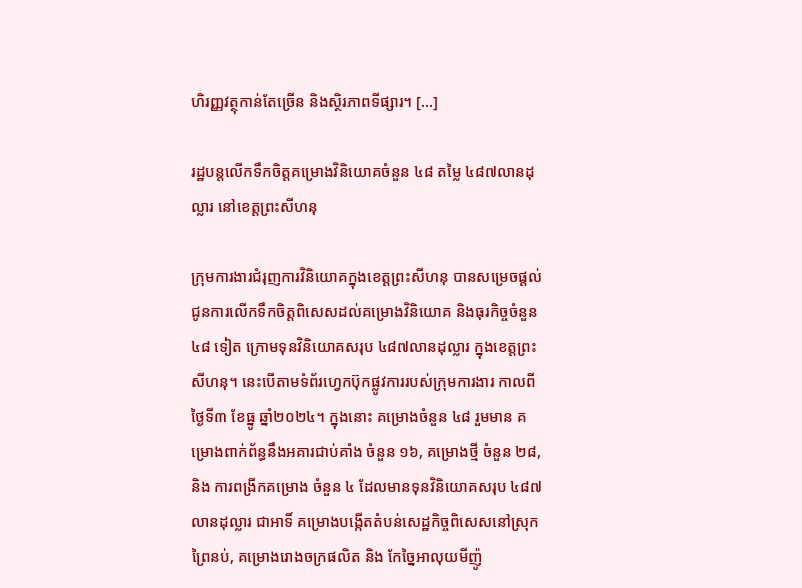ហិរញ្ញវត្ថុកាន់តែច្រើន និងស្ថិរភាពទីផ្សារ។ […]

រដ្ឋបន្តលើកទឹកចិត្តគម្រោងវិនិយោគចំនួន ៤៨ តម្លៃ ៤៨៧លានដុល្លារ នៅខេត្តព្រះសីហនុ

ក្រុមការងារជំរុញការវិនិយោគក្នុងខេត្តព្រះសីហនុ បានសម្រេចផ្តល់ជូនការលើកទឹកចិត្តពិសេសដល់គម្រោងវិនិយោគ និងធុរកិច្ចចំនួន ៤៨ ទៀត ក្រោមទុនវិនិយោគសរុប ៤៨៧លានដុល្លារ ក្នុងខេត្តព្រះសីហនុ។ នេះបើតាមទំព័រហ្វេកប៊ុកផ្លូវការរបស់ក្រុមការងារ កាលពីថ្ងៃទី៣ ខែធ្នូ ឆ្នាំ២០២៤។ ក្នុងនោះ គម្រោងចំនួន ៤៨ រួមមាន គម្រោងពាក់ព័ន្ធនឹងអគារជាប់គាំង ចំនួន ១៦, គម្រោងថ្មី ចំនួន ២៨, និង ការពង្រីកគម្រោង ចំនួន ៤ ដែលមានទុនវិនិយោគសរុប ៤៨៧លានដុល្លារ ជាអាទិ៍ គម្រោងបង្កើតតំបន់សេដ្ឋកិច្ចពិសេសនៅស្រុកព្រៃនប់, គម្រោងរោងចក្រផលិត និង កែច្នៃអាលុយមីញ៉ូ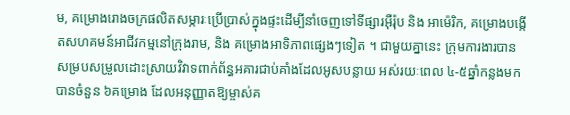ម, គម្រោងរោងចក្រផលិតសម្ភារៈប្រើប្រាស់ក្នុងផ្ទះដើម្បីនាំចេញទៅទីផ្សារអ៊ឺរ៉ុប និង អាម៉េរិក, គម្រោងបង្កើតសហគមន៍អាជីវកម្មនៅក្រុងរាម, និង គម្រោងអាទិភាពផ្សេងៗទៀត ។ ជាមួយគ្នានេះ ក្រុមការងារបានសម្របសម្រួលដោះស្រាយវិវាទពាក់ព័ន្ធអគារជាប់គាំងដែលអូសបន្លាយ អស់រយៈពេល ៤-៥ឆ្នាំកន្លងមក បានចំនួន ៦គម្រោង ដែលអនុញ្ញាតឱ្យម្ចាស់គ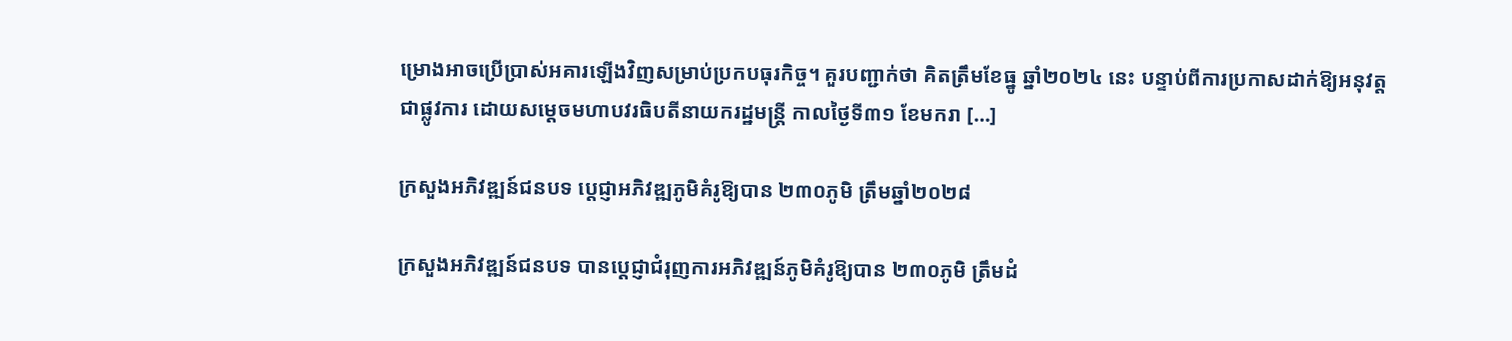ម្រោងអាចប្រើប្រាស់អគារឡើងវិញសម្រាប់ប្រកបធុរកិច្ច។ គួរបញ្ជាក់ថា គិតត្រឹមខែធ្នូ ឆ្នាំ២០២៤ នេះ បន្ទាប់ពីការប្រកាសដាក់ឱ្យអនុវត្តជាផ្លូវការ ដោយសម្តេចមហាបវរធិបតីនាយករដ្ឋមន្ត្រី កាលថ្ងៃទី៣១ ខែមករា […]

ក្រសួងអភិវឌ្ឍន៍ជនបទ ប្តេជ្ញាអភិវឌ្ឍភូមិគំរូឱ្យបាន ២៣០ភូមិ ត្រឹមឆ្នាំ២០២៨

ក្រសួងអភិវឌ្ឍន៍ជនបទ បានប្តេជ្ញាជំរុញការអភិវឌ្ឍន៍ភូមិគំរូឱ្យបាន ២៣០ភូមិ ត្រឹមដំ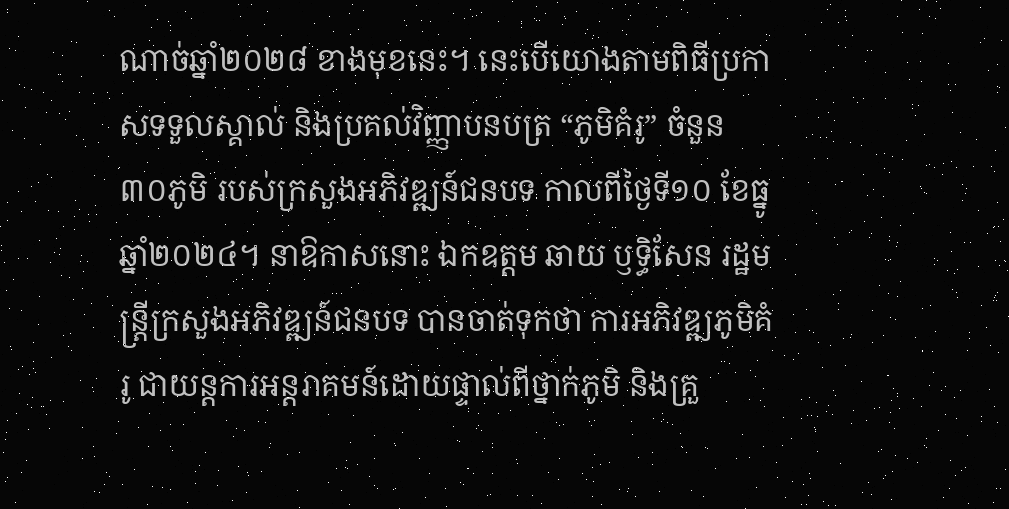ណាច់ឆ្នាំ២០២៨ ខាងមុខនេះ។ នេះបើយោងតាមពិធីប្រកាសទទួលស្គាល់ និងប្រគល់វិញ្ញាបនបត្រ “ភូមិគំរូ” ចំនួន ៣០ភូមិ របស់ក្រសួងអភិវឌ្ឍន៍ជនបទ កាលពីថ្ងៃទី១០ ខែធ្នូ ឆ្នាំ២០២៤។ នាឱកាសនោះ ឯកឧត្តម ឆាយ ឫទ្ធិសែន រដ្ឋមន្ត្រីក្រសួងអភិវឌ្ឍន៍ជនបទ បានចាត់ទុកថា ការអភិវឌ្ឍភូមិគំរូ ជាយន្តការអន្តរាគមន៍ដោយផ្ទាល់ពីថ្នាក់ភូមិ និងគ្រួ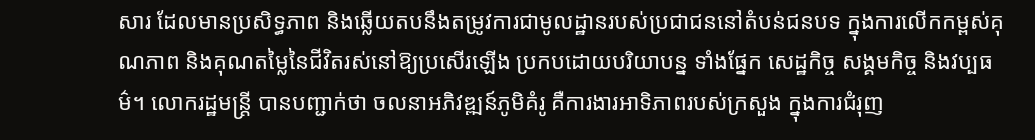សារ ដែលមានប្រសិទ្ធភាព និងឆ្លើយតបនឹងតម្រូវការជាមូលដ្ឋានរបស់ប្រជាជននៅតំបន់ជនបទ ក្នុងការលើកកម្ពស់គុណភាព និងគុណតម្លៃនៃជីវិតរស់នៅឱ្យប្រសើរឡើង ប្រកបដោយបរិយាបន្ន ទាំងផ្នែក សេដ្ឋកិច្ច សង្គមកិច្ច និងវប្បធម៌។ លោករដ្ឋមន្ត្រី បានបញ្ជាក់ថា ចលនាអភិវឌ្ឍន៍ភូមិគំរូ គឺការងារអាទិភាពរបស់ក្រសួង ក្នុងការជំរុញ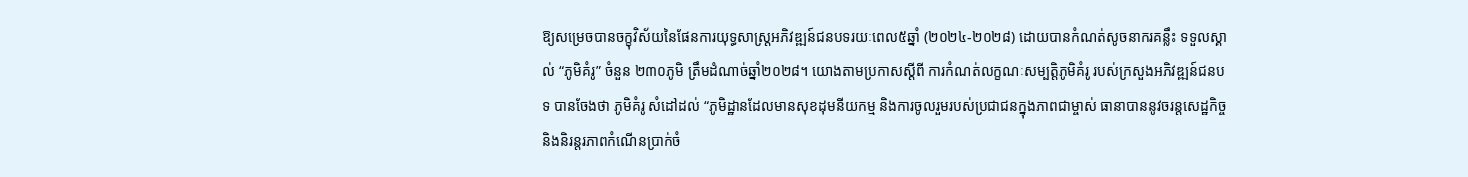ឱ្យសម្រេចបានចក្ខុវិស័យនៃផែនការយុទ្ធសាស្ត្រអភិវឌ្ឍន៍ជនបទរយៈពេល៥ឆ្នាំ (២០២៤-២០២៨) ដោយបានកំណត់សូចនាករគន្លឹះ ទទួលស្គាល់ “ភូមិគំរូ” ចំនួន ២៣០ភូមិ ត្រឹមដំណាច់ឆ្នាំ២០២៨។ យោងតាមប្រកាសស្ដីពី ការកំណត់លក្ខណៈសម្បត្តិភូមិគំរូ របស់ក្រសួងអភិវឌ្ឍន៍ជនបទ បានចែងថា ភូមិគំរូ សំដៅដល់ “ភូមិដ្ឋានដែលមានសុខដុមនីយកម្ម និងការចូលរួមរបស់ប្រជាជនក្នុងភាពជាម្ចាស់ ធានាបាននូវចរន្តសេដ្ឋកិច្ច និងនិរន្តរភាពកំណើនប្រាក់ចំ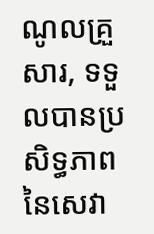ណូលគ្រួសារ, ទទួលបានប្រសិទ្ធភាពនៃសេវា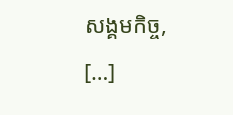សង្គមកិច្ច, […]